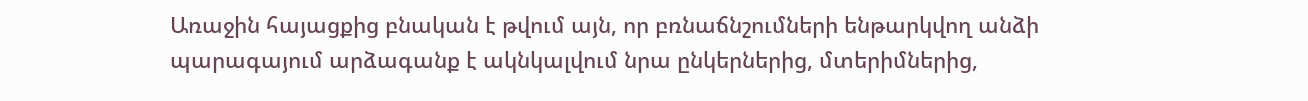Առաջին հայացքից բնական է թվում այն, որ բռնաճնշումների ենթարկվող անձի պարագայում արձագանք է ակնկալվում նրա ընկերներից, մտերիմներից,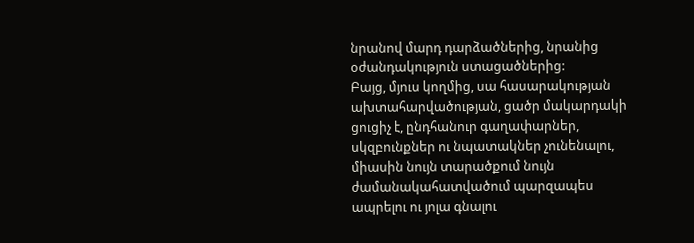նրանով մարդ դարձածներից, նրանից օժանդակություն ստացածներից:
Բայց, մյուս կողմից, սա հասարակության ախտահարվածության, ցածր մակարդակի ցուցիչ է, ընդհանուր գաղափարներ, սկզբունքներ ու նպատակներ չունենալու, միասին նույն տարածքում նույն ժամանակահատվածում պարզապես ապրելու ու յոլա գնալու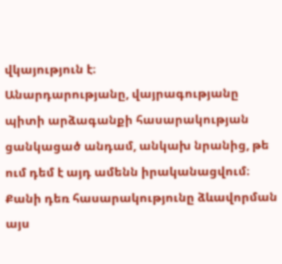վկայություն է։
Անարդարությանը, վայրագությանը պիտի արձագանքի հասարակության ցանկացած անդամ, անկախ նրանից, թե ում դեմ է այդ ամենն իրականացվում։ Քանի դեռ հասարակությունը ձևավորման այս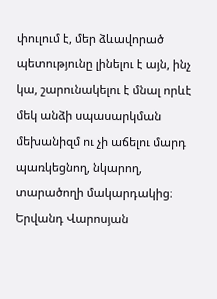փուլում է, մեր ձևավորած պետությունը լինելու է այն, ինչ կա, շարունակելու է մնալ որևէ մեկ անձի սպասարկման մեխանիզմ ու չի աճելու մարդ պառկեցնող, նկարող, տարածողի մակարդակից։
Երվանդ Վարոսյան